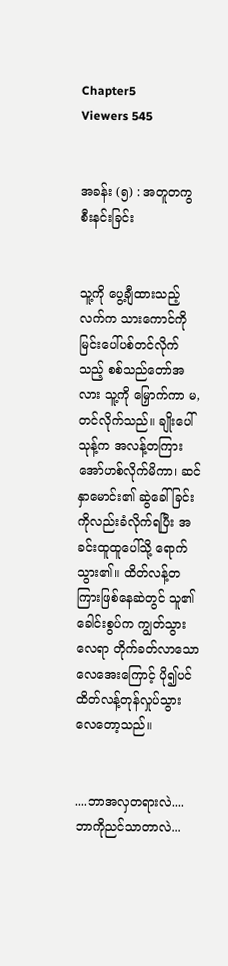Chapter5
Viewers 545


အခန်း (၅) : အတူတကွ စီးနင်းခြင်း


သူ့ကို ပွေ့ချီထားသည့် လက်က သားကောင်ကို မြင်းပေါ်ပစ်တင်လိုက်သည့် စစ်သည်တော်အလား သူ့ကို မြှောက်ကာ မ,တင်လိုက်သည်။ ချိုးပေါ်သုန့်က အလန့်တကြား အော်ဟစ်လိုက်မိကာ၊ ဆင်နှာမောင်း၏ ဆွဲခေါ်ခြင်းကိုလည်းခံလိုက်ရပြီး အခင်းထူထူပေါ်သို့ ရောက်သွား၏။ ထိတ်လန့်တကြားဖြစ်နေဆဲတွင် သူ၏ခေါင်းစွပ်က ကျွတ်သွားလေရာ တိုက်ခတ်လာသော လေအေးကြောင့် ပို၍ပင် ထိတ်လန့်တုန်လှုပ်သွားလေတော့သည်။


....ဘာအလှတရားလဲ....ဘာကိုညင်သာတာလဲ...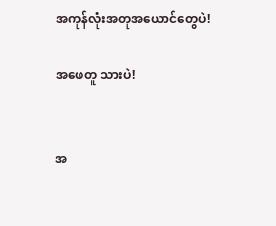အကုန်လုံးအတုအယောင်တွေပဲ!

အဖေတူ သားပဲ!


အ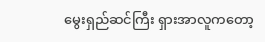မွေးရှည်ဆင်ကြီး ရှားအာလူကတော့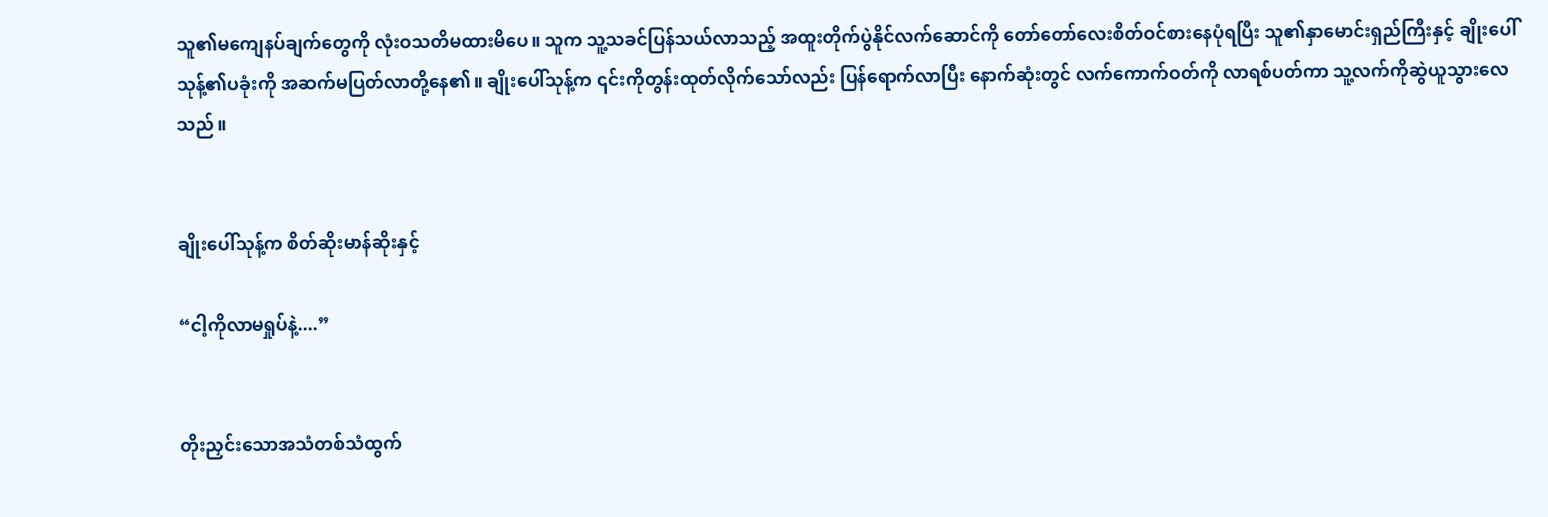သူ၏မကျေနပ်ချက်တွေကို လုံးဝသတိမထားမိပေ။ သူက သူ့သခင်ပြန်သယ်လာသည့် အထူးတိုက်ပွဲနိုင်လက်ဆောင်ကို တော်တော်လေးစိတ်ဝင်စားနေပုံရပြီး သူ၏နှာမောင်းရှည်ကြီးနှင့် ချိုးပေါ်သုန့်၏ပခုံးကို အဆက်မပြတ်လာတို့နေ၏။ ချိုးပေါ်သုန့်က ၎င်းကိုတွန်းထုတ်လိုက်သော်လည်း ပြန်ရောက်လာပြီး နောက်ဆုံးတွင် လက်ကောက်ဝတ်ကို လာရစ်ပတ်ကာ သူ့လက်ကိုဆွဲယူသွားလေသည်။


ချိုးပေါ်သုန့်က စိတ်ဆိုးမာန်ဆိုးနှင့်

“ငါ့ကိုလာမရှုပ်နဲ့....”


တိုးညှင်းသောအသံတစ်သံထွက်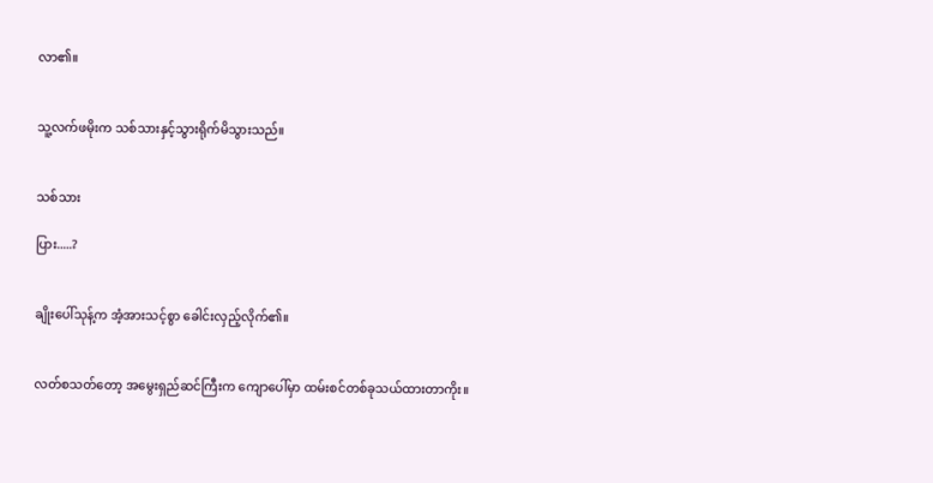လာ၏။


သူ့လက်ဖမိုးက သစ်သားနှင့်သွားရိုက်မိသွားသည်။


သစ်သား

ပြား.....?


ချိုးပေါ်သုန့်က အံ့အားသင့်စွာ ခေါင်းလှည့်လိုက်၏။


လတ်စသတ်တော့ အမွေးရှည်ဆင်ကြီးက ကျောပေါ်မှာ ထမ်းစင်တစ်ခုသယ်ထားတာကိုး။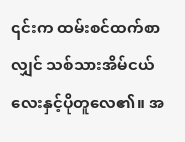၎င်းက ထမ်းစင်ထက်စာလျှင် သစ်သားအိမ်ငယ်လေးနှင့်ပိုတူလေ၏။ အ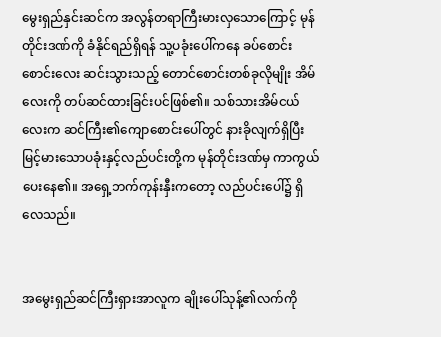မွေးရှည်နှင်းဆင်က အလွန်တရာကြီးမားလှသောကြောင့် မုန်တိုင်းဒဏ်ကို ခံနိုင်ရည်ရှိရန် သူ့ပခုံးပေါ်ကနေ ခပ်စောင်းစောင်းလေး ဆင်းသွားသည့် တောင်စောင်းတစ်ခုလိုမျိုး အိမ်လေးကို တပ်ဆင်ထားခြင်းပင်ဖြစ်၏။ သစ်သားအိမ်ငယ်လေးက ဆင်ကြီး၏ကျောစောင်းပေါ်တွင် နားခိုလျက်ရှိပြီး မြင့်မားသောပခုံးနှင့်လည်ပင်းတို့က မုန်တိုင်းဒဏ်မှ ကာကွယ်ပေး‌နေ၏။ အရှေ့ဘက်ကုန်းနှီးကတော့ လည်ပင်းပေါ်၌ ရှိလေသည်။


အမွေးရှည်ဆင်ကြီးရှားအာလူက ချိုးပေါ်သုန့်၏လက်ကို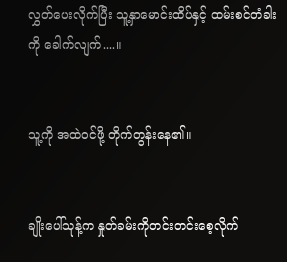လွှတ်ပေးလိုက်ပြီး သူ့နှာမောင်းထိပ်နှင့် ထမ်းစင်တံခါးကို ခေါက်လျက်....။


သူ့ကို အထဲဝင်ဖို့ တိုက်တွန်းနေ၏။


ချိုးပေါ်သုန့်က နှုတ်ခမ်းကိုတင်းတင်းစေ့လိုက်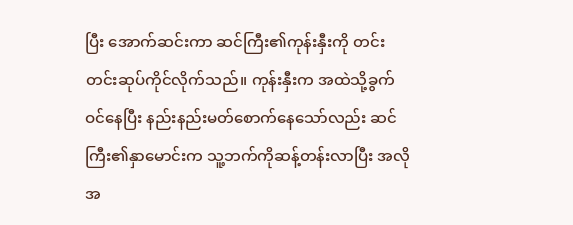ပြီး အောက်ဆင်းကာ ဆင်ကြီး၏ကုန်းနှီးကို တင်းတင်းဆုပ်ကိုင်လိုက်သည်။ ကုန်းနှီးက အထဲသို့ခွက်ဝင်နေပြီး နည်းနည်းမတ်စောက်နေသော်လည်း ဆင်ကြီး၏နှာမောင်းက သူ့ဘက်ကိုဆန့်တန်းလာပြီး အလိုအ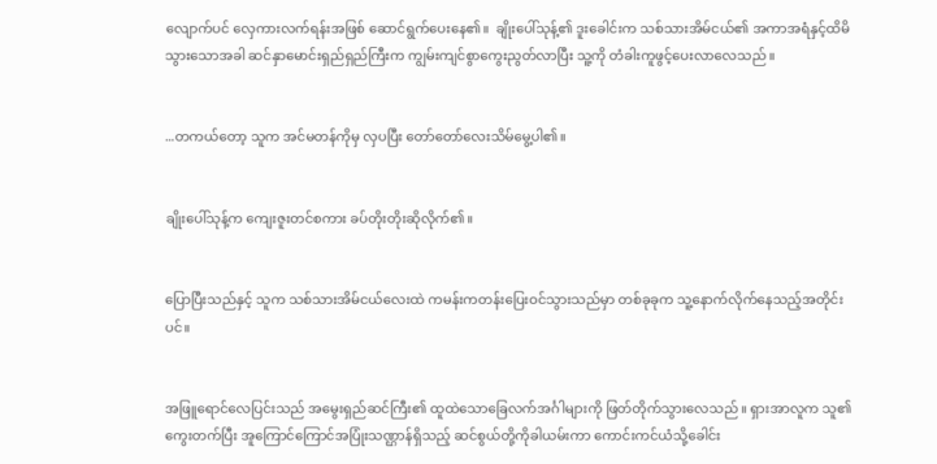လျောက်ပင် လှေကားလက်ရန်းအဖြစ် ဆောင်ရွက်ပေးနေ၏။  ချိုးပေါ်သုန့်၏ ဒူးခေါင်းက သစ်သားအိမ်ငယ်၏ အကာအရံနှင့်ထိမိသွားသောအခါ ဆင်နှာမောင်းရှည်ရှည်ကြီးက ကျွမ်းကျင်စွာကွေးညွတ်လာပြီး သူ့ကို တံခါးကူဖွင့်ပေးလာလေသည်။


...တကယ်တော့ သူက အင်မတန်ကိုမှ လှပပြီး တော်တော်လေးသိမ်မွေ့ပါ၏။


ချိုးပေါ်သုန့်က ကျေးဇူးတင်စကား ခပ်တိုးတိုးဆိုလိုက်၏။


ပြောပြီးသည်နှင့် သူက သစ်သားအိမ်ငယ်လေးထဲ ကမန်းကတန်းပြေးဝင်သွားသည်မှာ တစ်ခုခုက သူ့နောက်လိုက်နေသည့်အတိုင်းပင်။


အဖြူရောင်လေပြင်းသည် အမွေးရှည်ဆင်ကြီး၏ ထူထဲသောခြေလက်အင်္ဂါများကို ဖြတ်တိုက်သွားလေသည်။ ရှားအာလူက သူ၏ ကွေးတက်ပြီး အူကြောင်ကြောင်အပြုံးသဏ္ဌာန်ရှိသည့် ဆင်စွယ်တို့ကိုခါယမ်းကာ ကောင်းကင်ယံသို့ခေါင်း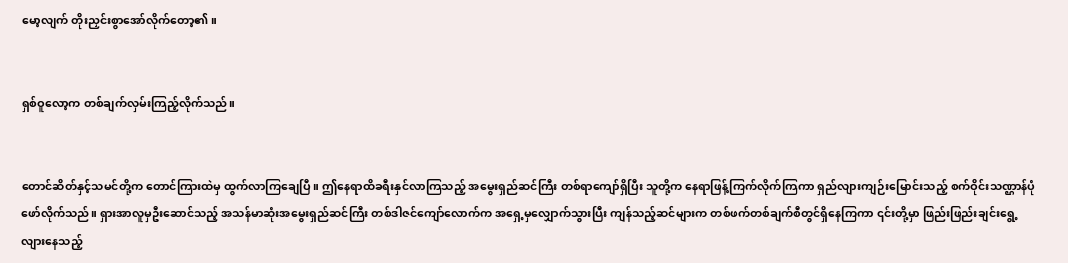မော့လျက် တိုးညှင်းစွာအော်လိုက်တော့၏။


ရှစ်ဝူလော့က တစ်ချက်လှမ်းကြည့်လိုက်သည်။


တောင်ဆိတ်နှင့်သမင်တို့က တောင်ကြားထဲမှ ထွက်လာကြချေပြီ။ ဤနေရာထိခရီးနှင်လာကြသည့် အမွေးရှည်ဆင်ကြီး တစ်ရာကျော်ရှိပြီး သူတို့က နေရာဖြန့်ကြက်လိုက်ကြကာ ရှည်လျားကျဉ်းမြောင်းသည့် စက်ဝိုင်းသဏ္ဌာန်ပုံဖော်လိုက်သည်။ ရှားအာလူမှဦးဆောင်သည့် အသန်မာဆုံးအမွေးရှည်ဆင်ကြီး တစ်ဒါဇင်ကျော်လောက်က အရှေ့မှလျှောက်သွားပြီး ကျန်သည့်ဆင်များက တစ်ဖက်တစ်ချက်စီတွင်ရှိနေကြကာ ၎င်းတို့မှာ ဖြည်းဖြည်းချင်းရွေ့လျားနေသည့်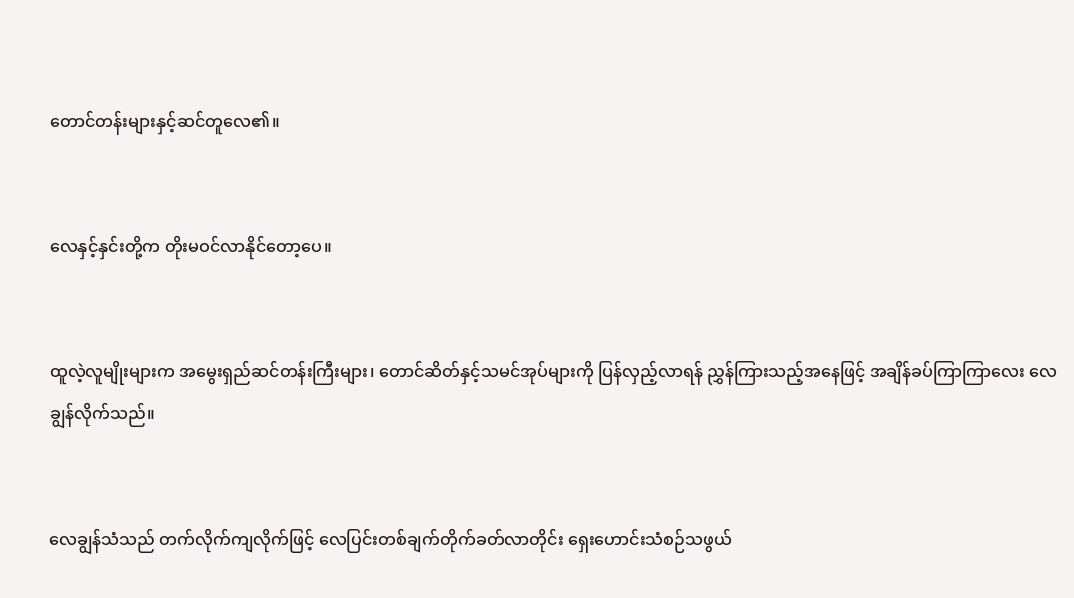တောင်တန်းများနှင့်ဆင်တူလေ၏။


လေနှင့်နှင်းတို့က တိုးမဝင်လာနိုင်တော့ပေ။


ထူလဲ့လူမျိုးများက အမွေးရှည်ဆင်တန်းကြီးများ၊ တောင်ဆိတ်နှင့်သမင်အုပ်များကို ပြန်လှည့်လာရန် ညွှန်ကြားသည့်အနေဖြင့် အချိန်ခပ်ကြာကြာလေး လေချွန်လိုက်သည်။


လေချွန်သံသည် တက်လိုက်ကျလိုက်ဖြင့် လေပြင်းတစ်ချက်တိုက်ခတ်လာတိုင်း ရှေးဟောင်းသံစဉ်သဖွယ်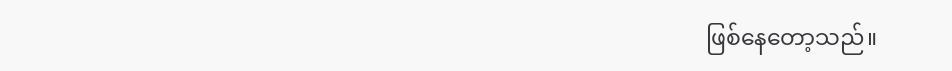ဖြစ်နေတော့သည်။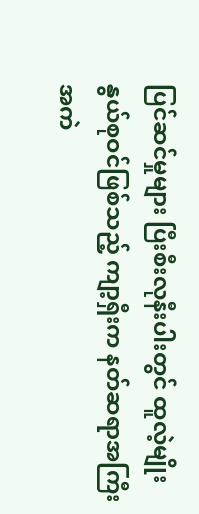ပြင်ဆင်မှုများ ပြီးစီးလုနီးပါးတွင် ထူလဲ့မျိုးနွယ်စုဝင်ဖြစ်သည့် ကျာ့ရှီးက နတ်ဆရာအကြီးအကဲ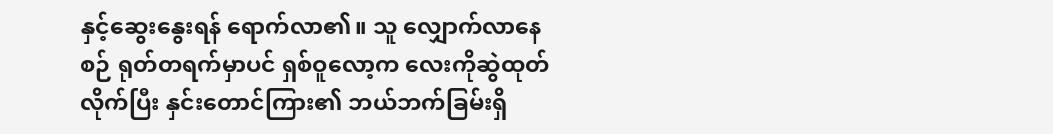နှင့်ဆွေးနွေးရန် ရောက်လာ၏။ သူ လျှောက်လာနေစဉ် ရုတ်တရက်မှာပင် ရှစ်ဝူလော့က လေးကိုဆွဲထုတ်လိုက်ပြီး နှင်းတောင်ကြား၏ ဘယ်ဘက်ခြမ်းရှိ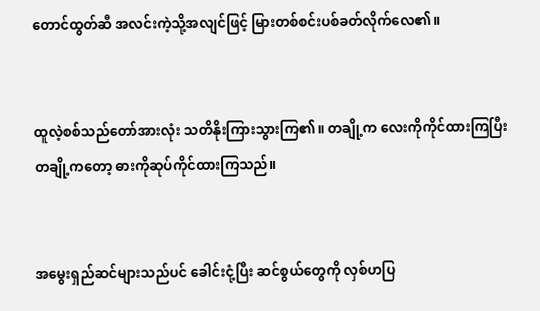တောင်ထွတ်ဆီ အလင်းကဲ့သို့အလျင်ဖြင့် မြားတစ်စင်းပစ်ခတ်လိုက်လေ၏။


ထူလဲ့စစ်သည်တော်အားလုံး သတိနိုးကြားသွားကြ၏။ တချို့က လေးကိုကိုင်ထားကြပြီး တချို့ကတော့ ဓားကိုဆုပ်ကိုင်ထားကြသည်။


အမွေးရှည်ဆင်များသည်ပင် ခေါင်းငုံ့ပြီး ဆင်စွယ်တွေကို လှစ်ဟပြ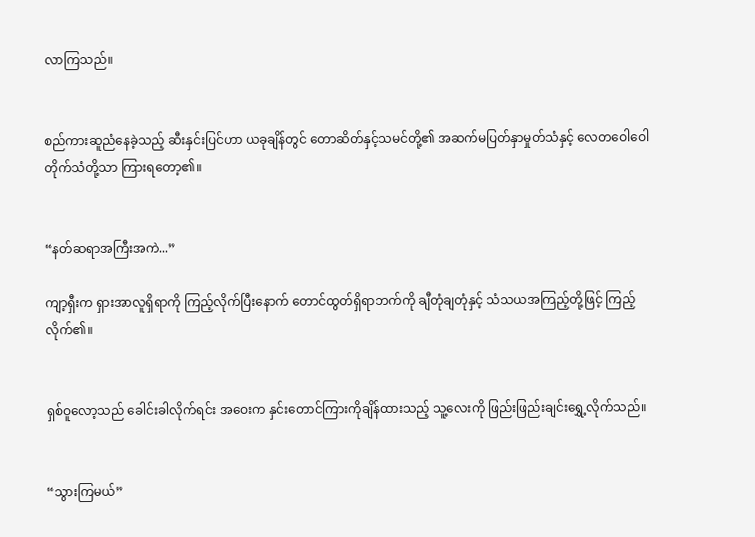လာကြသည်။


စည်ကားဆူညံနေခဲ့သည့် ဆီးနှင်းပြင်ဟာ ယခုချိန်တွင် တောဆိတ်နှင့်သမင်တို့၏ အဆက်မပြတ်နှာမှုတ်သံနှင့် လေတဝေါဝေါတိုက်သံတို့သာ ကြားရတော့၏။


“နတ်ဆရာအကြီးအကဲ...”

ကျာ့ရှီးက ရှားအာလူရှိရာကို ကြည့်လိုက်ပြီးနောက် တောင်ထွတ်ရှိရာဘက်ကို ချီတုံချတုံနှင့် သံသယအကြည့်တို့ဖြင့် ကြည့်လိုက်၏။


ရှစ်ဝူလော့သည် ခေါင်းခါလိုက်ရင်း အဝေးက နှင်းတောင်ကြားကိုချိန်ထားသည့် သူ့လေးကို ဖြည်းဖြည်းချင်းရွှေ့လိုက်သည်။


“သွားကြမယ်”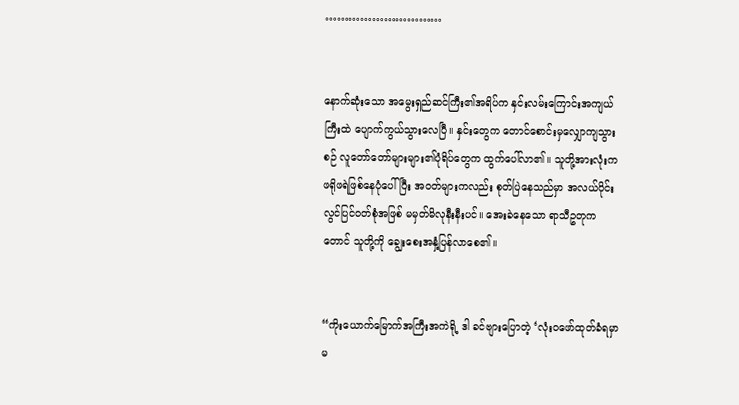…………………………


နောက်ဆုံးသော အမွေးရှည်ဆင်ကြီး၏အရိပ်က နှင်းလမ်းကြောင်းအကျယ်ကြီးထဲ ပျောက်ကွယ်သွားလေပြီ။ နှင်းတွေက တောင်စောင်းမှလျှောကျသွားစဉ် လူတော်တော်များများ၏ပုံရိပ်တွေက ထွက်ပေါ်လာ၏။ သူတို့အားလုံးက ဖရိုဖရဲဖြစ်နေပုံပေါ်ပြီး အဝတ်များကလည်း စုတ်ပြဲနေသည်မှာ အလယ်ပိုင်းလွင်ပြင်ဝတ်စုံအဖြစ် မမှတ်မိလုနီးနီးပင်။ အေးခဲနေသော ရာသီဥတုကတောင် သူတို့ကို ချွေးစေးအနှံ့ပြန်လာစေ၏။


“ကိုး‌ယောက်မြောက်အကြီးအကဲရို့ ဒါ ခင်ဗျားပြောတဲ့ ‘လုံးဝဖော်ထုတ်ခံရမှာမ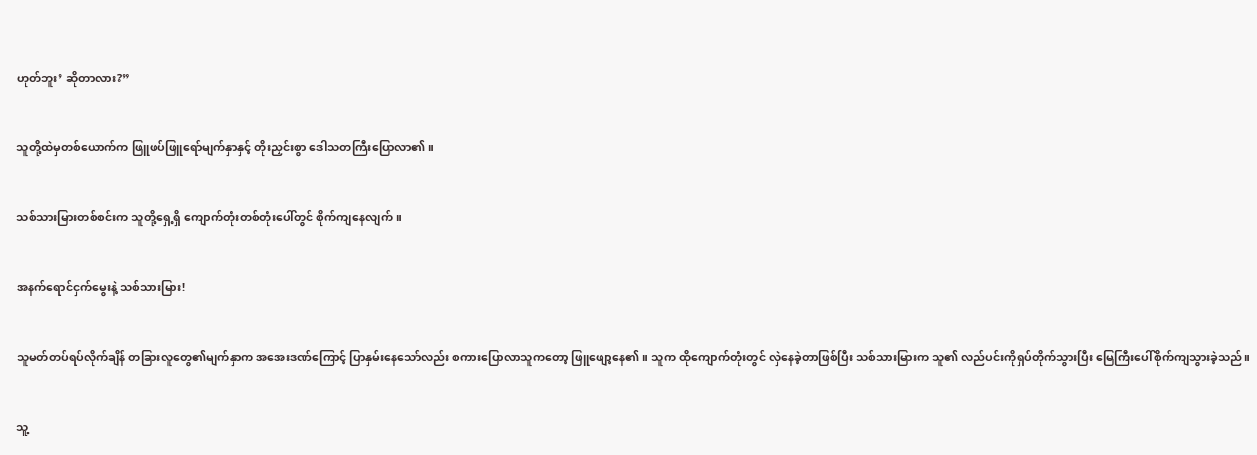ဟုတ်ဘူး’ ဆိုတာလား?”


သူတို့ထဲမှတစ်ယောက်က ဖြူဖပ်ဖြူရော်မျက်နှာနှင့် တိုးညှင်းစွာ ဒေါသတကြီးပြောလာ၏။


သစ်သားမြားတစ်စင်းက သူတို့ရှေ့ရှိ ကျောက်တုံးတစ်တုံးပေါ်တွင် စိုက်ကျနေလျက်။


အနက်ရောင်ငှက်မွေးနဲ့ သစ်သားမြား!


သူမတ်တပ်ရပ်လိုက်ချိန် တခြားလူတွေ၏မျက်နှာက အအေးဒဏ်ကြောင့် ပြာနှမ်းနေသော်လည်း စကားပြောလာသူကတော့ ဖြူဖျော့နေ၏။ သူက ထိုကျောက်တုံးတွင် လှဲနေခဲ့တာဖြစ်ပြီး သစ်သားမြားက သူ၏ လည်ပင်းကိုရှပ်တိုက်သွားပြီး မြေကြီးပေါ်စိုက်ကျသွားခဲ့သည်။


သူ့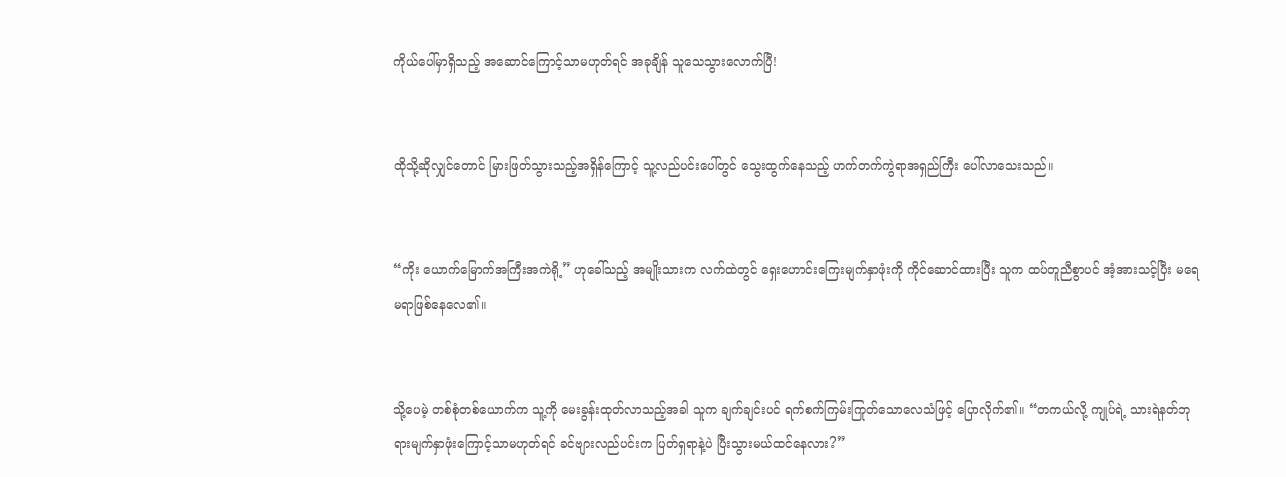ကိုယ်ပေါ်မှာရှိသည့် အဆောင်ကြောင့်သာမဟုတ်ရင် အခုချိန် သူသေသွားလောက်ပြီ!


ထိုသို့ဆိုလျှင်တောင် မြားဖြတ်သွားသည့်အရှိန်ကြောင့် သူ့လည်ပင်းပေါ်တွင် သွေးထွက်နေသည့် ဟက်တက်ကွဲရာအရှည်ကြီး ပေါ်လာသေးသည်။


“ကိုး ယောက်မြောက်အကြီးအကဲရို့” ဟုခေါ်သည့် အမျိုးသားက လက်ထဲတွင် ရှေးဟောင်းကြေးမျက်နှာဖုံးကို ကိုင်ဆောင်ထားပြီး သူက ထပ်တူညီစွာပင် အံ့အားသင့်ပြီး မရေမရာဖြစ်နေလေ၏။


သို့ပေမဲ့ တစ်စုံတစ်ယောက်က သူ့ကို မေးခွန်းထုတ်လာသည့်အခါ သူက ချက်ချင်းပင် ရက်စက်ကြမ်းကြုတ်သောလေသံဖြင့် ပြောလိုက်၏။ “တကယ်လို့ ကျုပ်ရဲ့ သားရဲနတ်ဘုရားမျက်နှာဖုံးကြောင့်သာမဟုတ်ရင် ခင်ဗျားလည်ပင်းက ပြတ်ရှရာနဲ့ပဲ ပြီးသွားမယ်ထင်နေလား?”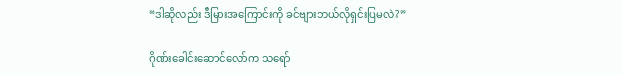“ဒါဆိုလည်း ဒီမြားအကြောင်းကို ခင်ဗျားဘယ်လိုရှင်းပြမလဲ?”

ဂိုဏ်းခေါင်းဆောင်လော်က သရော်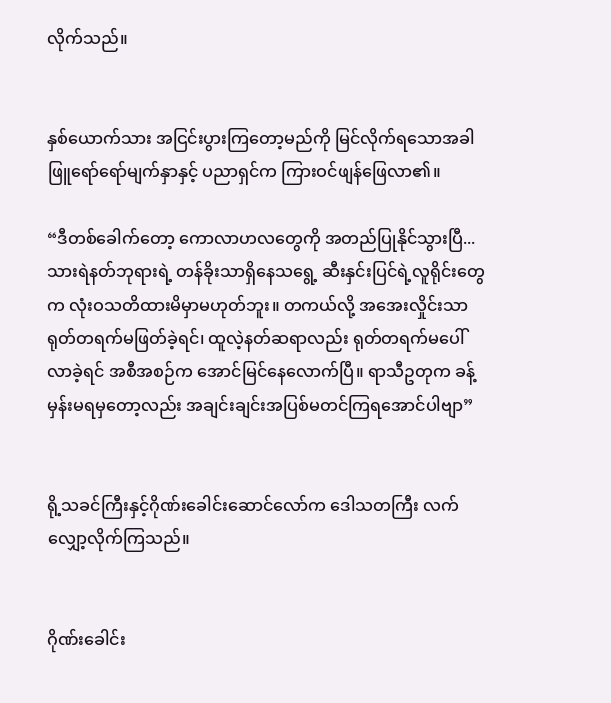လိုက်သည်။


နှစ်ယောက်သား အငြင်းပွားကြတော့မည်ကို မြင်လိုက်ရသောအခါ ဖြူရော်ရော်မျက်နှာနှင့် ပညာရှင်က ကြားဝင်ဖျန်ဖြေလာ၏။

“ဒီတစ်ခေါက်တော့ ကောလာဟလတွေကို အတည်ပြုနိုင်သွားပြီ... သားရဲနတ်ဘုရားရဲ့ တန်ခိုးသာရှိနေသရွေ့ ဆီးနှင်းပြင်ရဲ့လူရိုင်းတွေက လုံးဝသတိထားမိမှာမဟုတ်ဘူး။ တကယ်လို့ အအေးလှိုင်းသာ ရုတ်တရက်မဖြတ်ခဲ့ရင်၊ ထူလဲ့နတ်ဆရာလည်း ရုတ်တရက်မပေါ်လာခဲ့ရင် အစီအစဉ်က အောင်မြင်နေလောက်ပြီ။ ရာသီဥတုက ခန့်မှန်းမရမှတော့လည်း အချင်းချင်းအပြစ်မတင်ကြရအောင်ပါဗျာ”


ရို့သခင်ကြီးနှင့်ဂိုဏ်းခေါင်းဆောင်လော်က ဒေါသတကြီး လက်လျှော့လိုက်ကြသည်။


ဂိုဏ်းခေါင်း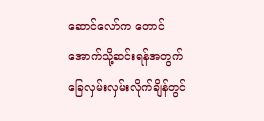ဆောင်လော်က တောင်အောက်သို့ဆင်းရန်အတွက် ခြေလှမ်းလှမ်းလိုက်ချိန်တွင်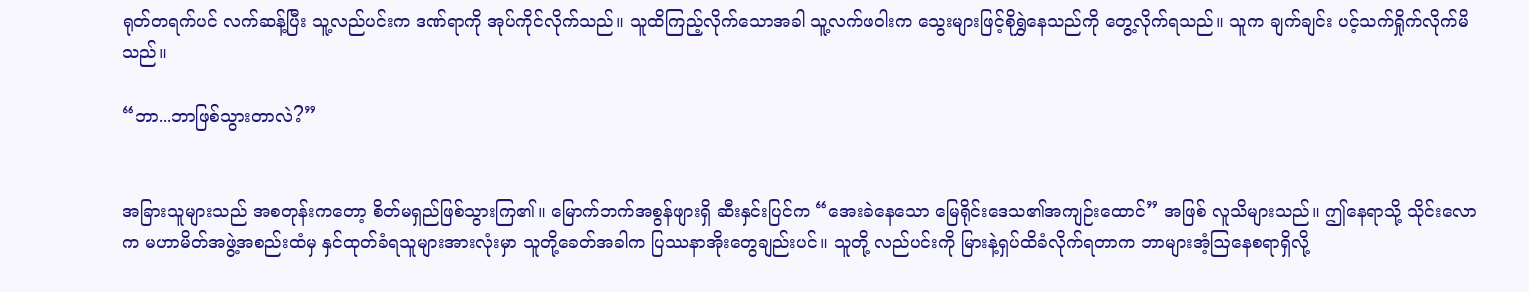ရုတ်တရက်ပင် လက်ဆန့်ပြီး သူ့လည်ပင်းက ဒဏ်ရာကို အုပ်ကိုင်လိုက်သည်။ သူထိကြည့်လိုက်သောအခါ သူ့လက်ဖဝါးက သွေးများဖြင့်စိုရွှဲနေသည်ကို တွေ့လိုက်ရသည်။ သူက ချက်ချင်း ပင့်သက်ရှိုက်လိုက်မိသည်။

“ဘာ...ဘာဖြစ်သွားတာလဲ?”


အခြားသူများသည် အစတုန်းကတော့ စိတ်မရှည်ဖြစ်သွားကြ၏။ မြောက်ဘက်အစွန်ဖျားရှိ ဆီးနှင်းပြင်က “အေးခဲနေသော မြေရိုင်းဒေသ၏အကျဉ်းထောင်” အဖြစ် လူသိများသည်။ ဤနေရာသို့ သိုင်းလောက မဟာမိတ်အဖွဲ့အစည်းထံမှ နှင်ထုတ်ခံရသူများအားလုံးမှာ သူတို့ခေတ်အခါက ပြဿနာအိုးတွေချည်းပင်။ သူတို့ လည်ပင်းကို မြားနဲ့ရှပ်ထိခံလိုက်ရတာက ဘာများအံ့ဩနေစရာရှိလို့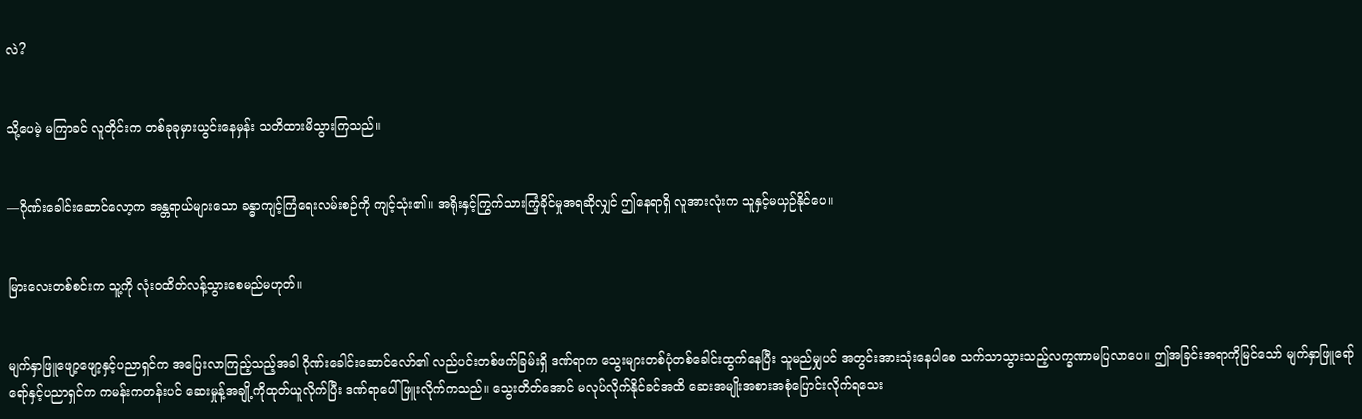လဲ?


သို့ပေမဲ့ မကြာခင် လူတိုင်းက တစ်ခုခုမှားယွင်းနေမှန်း သတိထားမိသွားကြသည်။


—ဂိုဏ်းခေါင်းဆောင်လော့က အန္တရာယ်များသော ခန္ဓာကျင့်ကြံရေးလမ်းစဉ်ကို ကျင့်သုံး၏။ အရိုးနှင့်ကြွက်သားကြံ့ခိုင်မှုအရဆိုလျှင် ဤနေရာရှိ လူအားလုံးက သူနှင့်မယှဉ်နိုင်ပေ။


မြားလေးတစ်စင်းက သူ့ကို လုံးဝထိတ်လန့်သွားစေမည်မဟုတ်။


မျက်နှာဖြူဖျော့ဖျော့နှင့်ပညာရှင်က အပြေးလာကြည့်သည့်အခါ ဂိုဏ်းခေါင်းဆောင်လော်၏ လည်ပင်းတစ်ဖက်ခြမ်းရှိ ဒဏ်ရာက သွေးများတစ်ပုံတစ်ခေါင်းထွက်နေပြီး သူမည်မျှပင် အတွင်းအားသုံးနေပါစေ သက်သာသွားသည့်လက္ခဏာမပြလာပေ။ ဤအခြင်းအရာကိုမြင်သော် မျက်နှာဖြူရော်ရော်နှင့်ပညာရှင်က ကမန်းကတန်းပင် ဆေးမှုန့်အချို့ကိုထုတ်ယူလိုက်ပြီး ဒဏ်ရာပေါ်ဖြူးလိုက်ကသည်။ သွေးတိတ်အောင် မလုပ်လိုက်နိုင်ခင်အထိ ဆေးအမျိုးအစားအစုံပြောင်းလိုက်ရသေး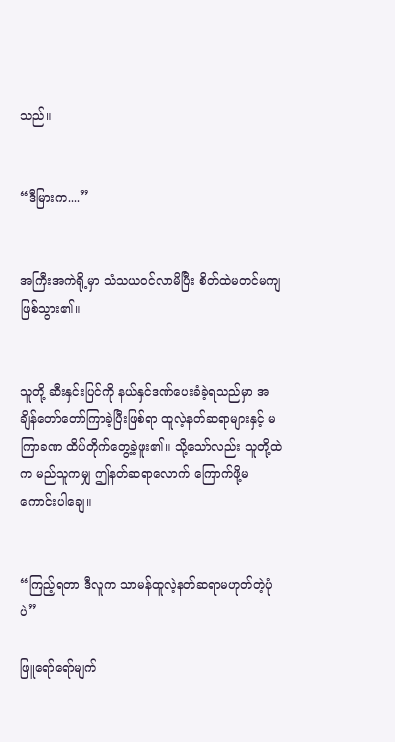သည်။


“ဒီမြားက....”


အကြီးအကဲရို့မှာ သံသယဝင်လာမိပြီး စိတ်ထဲမတင်မကျဖြစ်သွား၏။


သူတို့ ဆီးနှင်းပြင်ကို နယ်နှင်ဒဏ်ပေးခံခဲ့ရသည်မှာ အချိန်တော်တော်ကြာခဲ့ပြီးဖြစ်ရာ ထူလဲ့နတ်ဆရာများနှင့် မကြာခဏ ထိပ်တိုက်တွေ့ခဲ့ဖူး၏။ သို့သော်လည်း သူတို့ထဲက မည်သူကမျှ ဤနတ်ဆရာလောက် ကြောက်ဖို့မကောင်းပါချေ။


“ကြည့်ရတာ ဒီလူက သာမန်ထူလဲ့နတ်ဆရာမဟုတ်တဲ့ပုံပဲ”

ဖြူရော်ရော်မျက်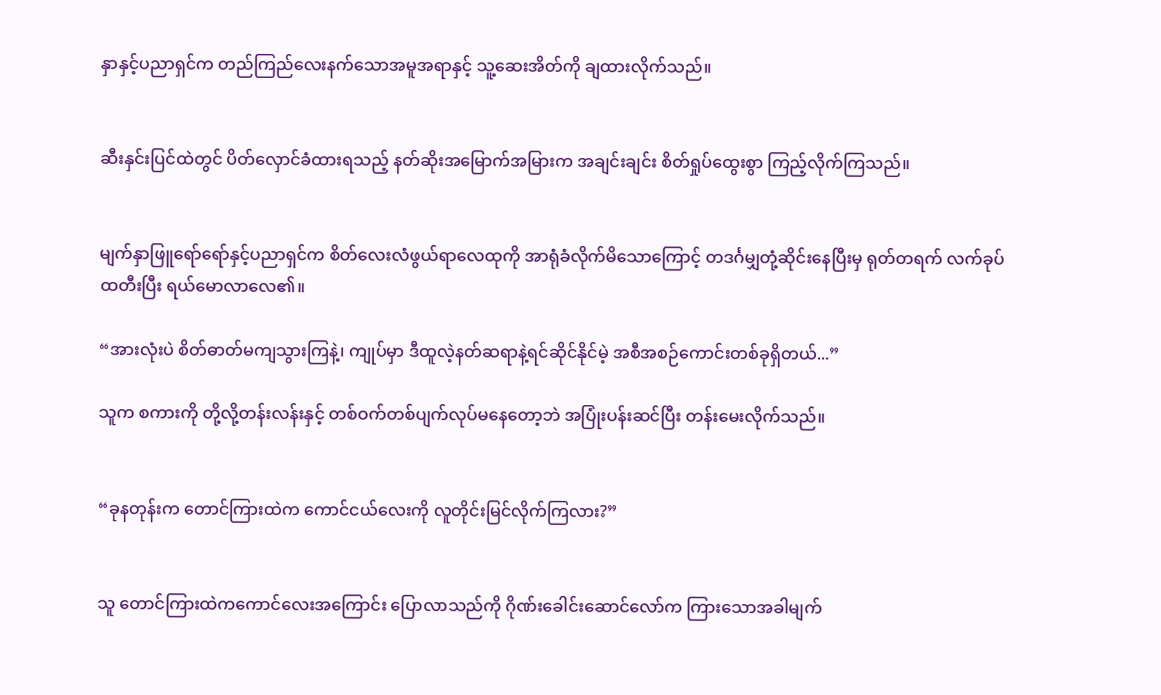နှာနှင့်ပညာရှင်က တည်ကြည်လေးနက်သောအမူအရာနှင့် သူ့ဆေးအိတ်ကို ချထားလိုက်သည်။


ဆီးနှင်းပြင်ထဲတွင် ပိတ်လှောင်ခံထားရသည့် နတ်ဆိုးအမြောက်အမြားက အချင်းချင်း စိတ်ရှုပ်ထွေးစွာ ကြည့်လိုက်ကြသည်။


မျက်နှာဖြူရော်ရော်နှင့်ပညာရှင်က စိတ်လေးလံဖွယ်ရာလေထုကို အာရုံခံလိုက်မိသောကြောင့် တဒင်္ဂမျှတုံ့ဆိုင်းနေပြီးမှ ရုတ်တရက် လက်ခုပ်ထတီးပြီး ရယ်မောလာလေ၏။

“အားလုံးပဲ စိတ်ဓာတ်မကျသွားကြနဲ့၊ ကျုပ်မှာ ဒီထူလဲ့နတ်ဆရာနဲ့ရင်ဆိုင်နိုင်မဲ့ အစီအစဉ်ကောင်းတစ်ခုရှိတယ်...”

သူက စကားကို တို့လို့တန်းလန်းနှင့် တစ်ဝက်တစ်ပျက်လုပ်မနေတော့ဘဲ အပြုံးပန်းဆင်ပြီး တန်းမေးလိုက်သည်။


“ခုနတုန်းက တောင်ကြားထဲက ကောင်ငယ်လေးကို လူတိုင်းမြင်လိုက်ကြလား?”


သူ တောင်ကြားထဲကကောင်လေးအကြောင်း ပြောလာသည်ကို ဂိုဏ်းခေါင်းဆောင်လော်က ကြားသောအခါမျက်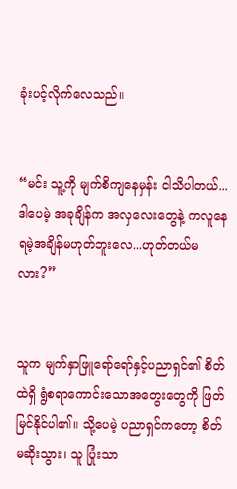ခုံးပင့်လိုက်လေသည်။


“မင်း သူ့ကို မျက်စိကျနေမှန်း ငါသိပါတယ်... ဒါပေမဲ့ အခုချိန်က အလှလေးတွေနဲ့ ကလူနေရမဲ့အချိန်မဟုတ်ဘူးလေ...ဟုတ်တယ်မလား?”


သူက မျက်နှာဖြူရော်ရော်နှင့်ပညာရှင်၏ စိတ်ထဲရှိ ရွံစရာကောင်းသောအတွေးတွေကို ဖြတ်မြင်နိုင်ပါ၏။ သို့ပေမဲ့ ပညာရှင်ကတော့ စိတ်မဆိုးသွား၊ သူ ပြုံးသာ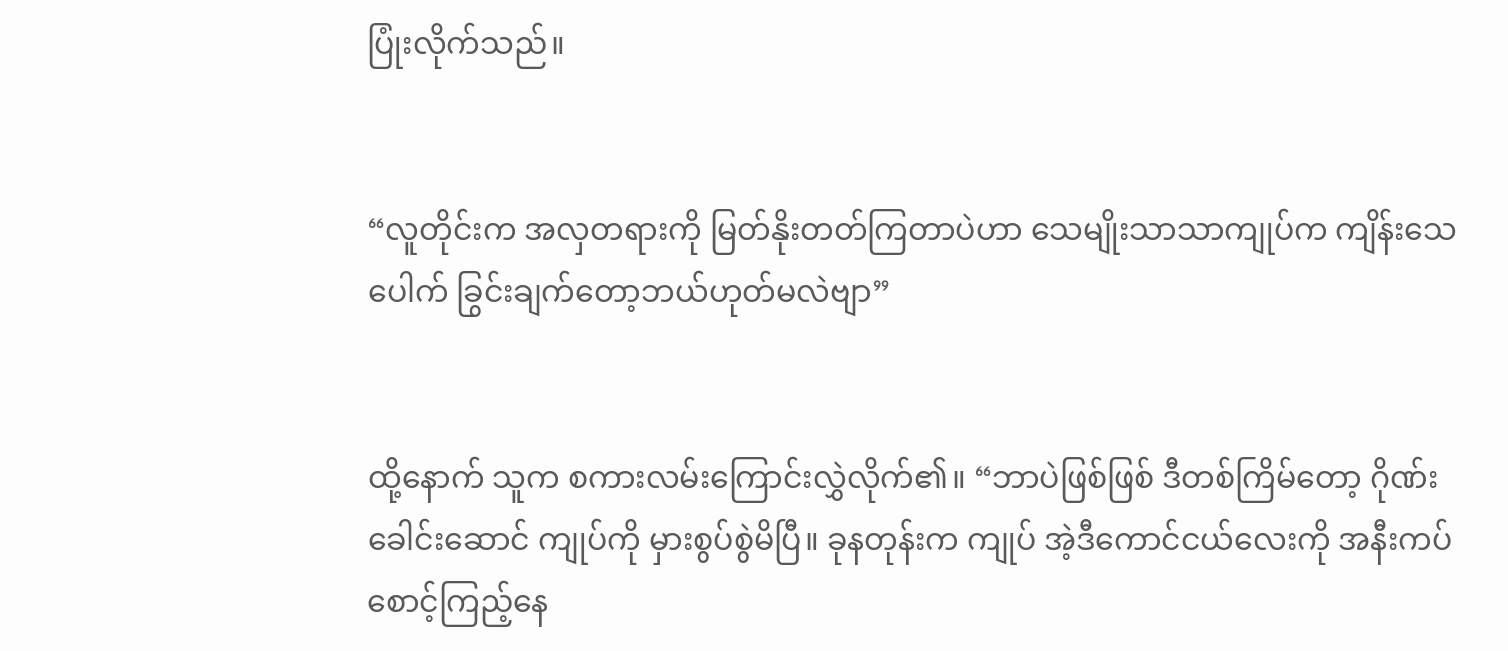ပြုံးလိုက်သည်။


“လူတိုင်းက အလှတရားကို မြတ်နိုးတတ်ကြတာပဲဟာ သေမျိုးသာသာကျုပ်က ကျိန်းသေပေါက် ခြွင်းချက်တော့ဘယ်ဟုတ်မလဲဗျာ”


ထို့နောက် သူက စကားလမ်းကြောင်းလွှဲလိုက်၏။ “ဘာပဲဖြစ်ဖြစ် ဒီတစ်ကြိမ်တော့ ဂိုဏ်းခေါင်းဆောင် ကျုပ်ကို မှားစွပ်စွဲမိပြီ။ ခုနတုန်းက ကျုပ် အဲ့ဒီကောင်ငယ်လေးကို အနီးကပ်စောင့်ကြည့်နေ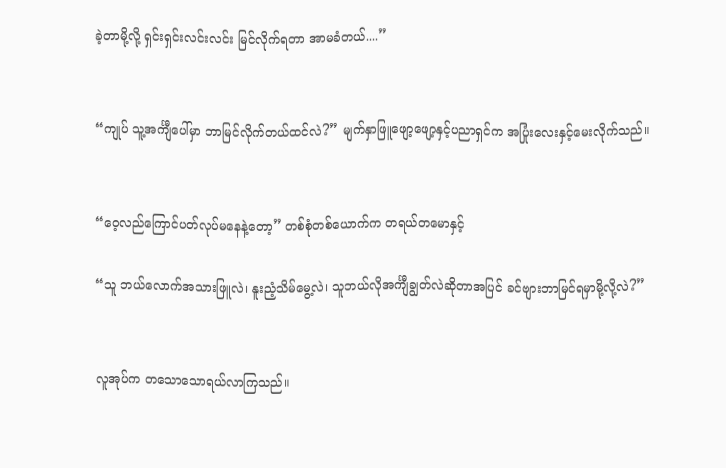ခဲ့တာမို့လို့ ရှင်းရှင်းလင်းလင်း မြင်လိုက်ရတာ အာမခံတယ်....”


“ကျုပ် သူ့အင်္ကျီပေါ်မှာ ဘာမြင်လိုက်တယ်ထင်လဲ?” မျက်နှာဖြူဖျော့ဖျော့နှင့်ပညာရှင်က အပြုံးလေးနှင့်မေးလိုက်သည်။


“ဝေ့လည်ကြောင်ပတ်လုပ်မနေနဲ့တော့” တစ်စုံတစ်ယောက်က တရယ်တမောနှင့်

“သူ ဘယ်လောက်အသားဖြူလဲ၊ နူးညံ့သိမ်မွေ့လဲ၊ သူဘယ်လိုအင်္ကျီချွတ်လဲဆိုတာအပြင် ခင်ဗျားဘာမြင်ရမှာမို့လို့လဲ?”


လူအုပ်က တသောသောရယ်လာကြသည်။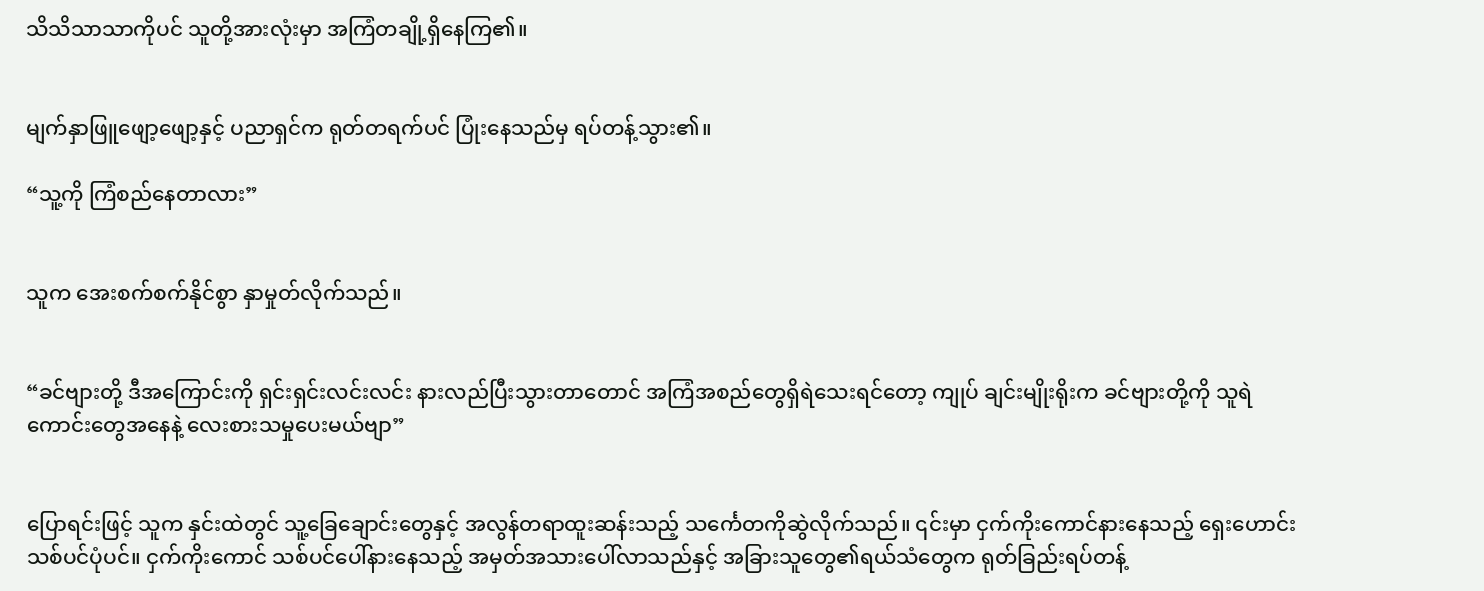သိသိသာသာကိုပင် သူတို့အားလုံးမှာ အကြံတချို့ရှိနေကြ၏။


မျက်နှာဖြူဖျော့ဖျော့နှင့် ပညာရှင်က ရုတ်တရက်ပင် ပြုံးနေသည်မှ ရပ်တန့်သွား၏။

“သူ့ကို ကြံစည်နေတာလား”


သူက အေးစက်စက်နိုင်စွာ နှာမှုတ်လိုက်သည်။


“ခင်ဗျားတို့ ဒီအကြောင်းကို ရှင်းရှင်းလင်းလင်း နားလည်ပြီးသွားတာတောင် အကြံအစည်တွေရှိရဲသေးရင်တော့ ကျုပ် ချင်းမျိုးရိုးက ခင်ဗျားတို့ကို သူရဲကောင်းတွေအနေနဲ့ လေးစားသမှုပေးမယ်ဗျာ”


ပြောရင်းဖြင့် သူက နှင်းထဲတွင် သူ့ခြေချောင်းတွေနှင့် အလွန်တရာထူးဆန်းသည့် သင်္ကေတကိုဆွဲလိုက်သည်။ ၎င်းမှာ ငှက်ကိုးကောင်နားနေသည့် ရှေးဟောင်းသစ်ပင်ပုံပင်။ ငှက်ကိုးကောင် သစ်ပင်ပေါ်နားနေသည့် အမှတ်အသားပေါ်လာသည်နှင့် အခြားသူတွေ၏ရယ်သံတွေက ရုတ်ခြည်းရပ်တန့်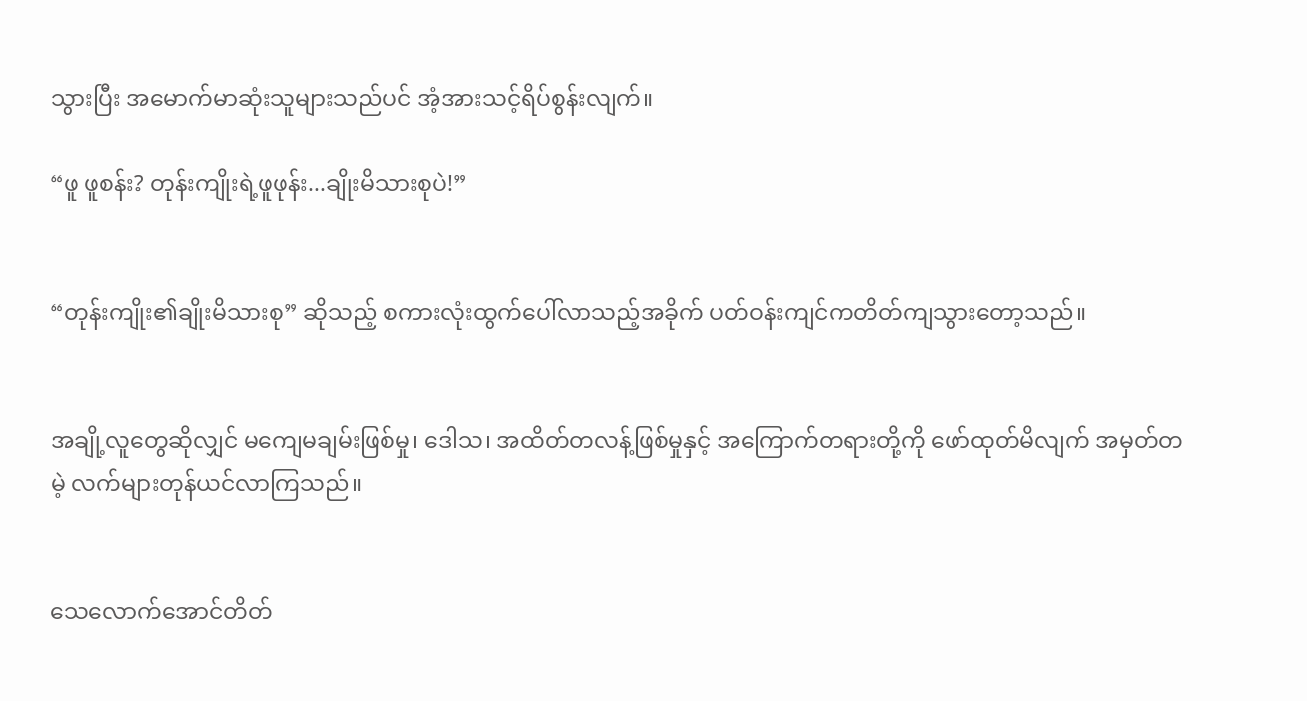သွားပြီး အမောက်မာဆုံးသူများသည်ပင် အံ့အားသင့်ရိပ်စွန်းလျက်။

“ဖူ ဖူစန်း? တုန်းကျိုးရဲ့ဖူဖုန်း...ချိုးမိသားစုပဲ!”


“တုန်းကျိုး၏ချိုးမိသားစု” ဆိုသည့် စကားလုံးထွက်ပေါ်လာသည့်အခိုက် ပတ်ဝန်းကျင်ကတိတ်ကျသွားတော့သည်။


အချို့လူတွေဆိုလျှင် မကျေမချမ်းဖြစ်မှု၊ ဒေါသ၊ အထိတ်တလန့်ဖြစ်မှုနှင့် အကြောက်တရားတို့ကို ဖော်ထုတ်မိလျက် အမှတ်တမဲ့ လက်များတုန်ယင်လာကြသည်။


သေလောက်အောင်တိတ်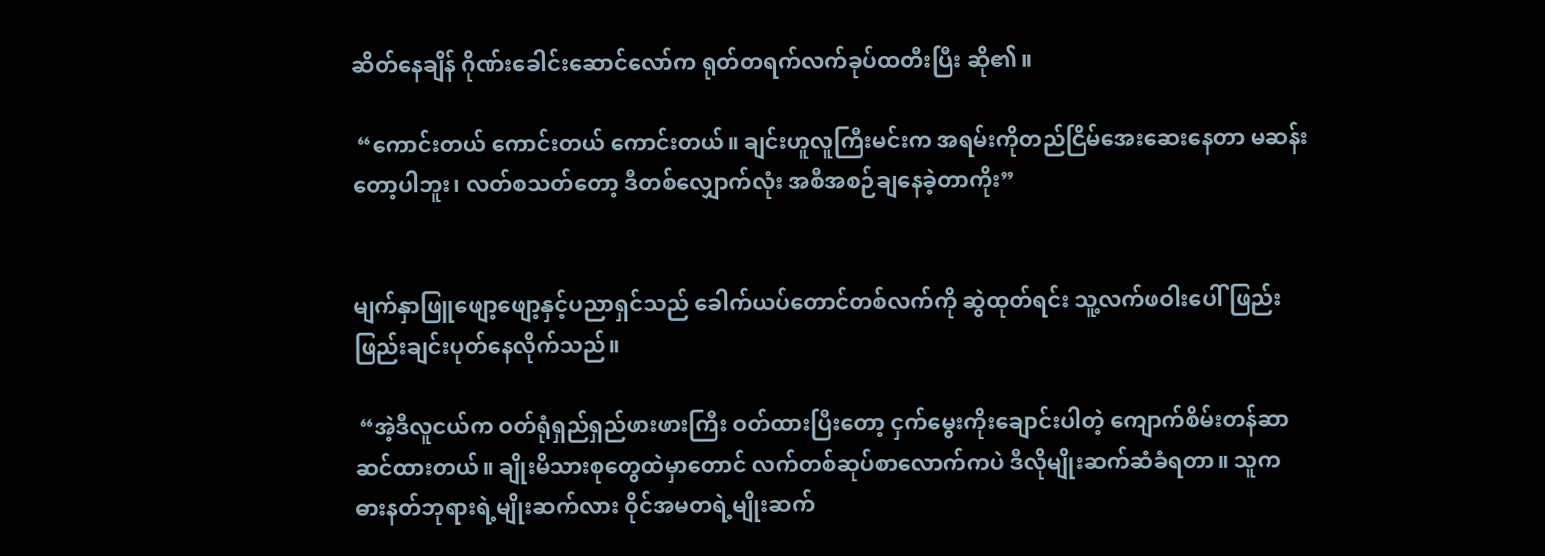ဆိတ်နေချိန် ဂိုဏ်းခေါင်းဆောင်လော်က ရုတ်တရက်လက်ခုပ်ထတီးပြီး ဆို၏။

 “ကောင်းတယ် ကောင်းတယ် ကောင်းတယ်။ ချင်းဟူလူကြီးမင်းက အရမ်းကိုတည်ငြိမ်အေးဆေးနေတာ မဆန်းတော့ပါဘူး၊ လတ်စသတ်တော့ ဒီတစ်လျှောက်လုံး အစီအစဉ်ချနေခဲ့တာကိုး”


မျက်နှာဖြူဖျော့ဖျော့နှင့်ပညာရှင်သည် ခေါက်ယပ်တောင်တစ်လက်ကို ဆွဲထုတ်ရင်း သူ့လက်ဖဝါးပေါ် ဖြည်းဖြည်းချင်းပုတ်နေလိုက်သည်။

 “အဲ့ဒီလူငယ်က ဝတ်ရုံရှည်ရှည်ဖားဖားကြီး ဝတ်ထားပြီးတော့ ငှက်မွေးကိုးချောင်းပါတဲ့ ကျောက်စိမ်းတန်ဆာဆင်ထားတယ်။ ချိုးမိသားစုတွေထဲမှာတောင် လက်တစ်ဆုပ်စာလောက်ကပဲ ဒီလိုမျိုးဆက်ဆံခံရတာ။ သူက ဓားနတ်ဘုရားရဲ့မျိုးဆက်လား ဝိုင်အမတရဲ့မျိုးဆက်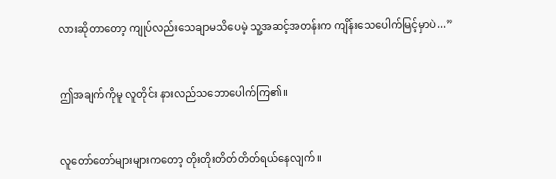လားဆိုတာတော့ ကျုပ်လည်းသေချာမသိပေမဲ့ သူ့အဆင့်အတန်းက ကျိန်းသေပေါက်မြင့်မှာပဲ...”


ဤအချက်ကိုမူ လူတိုင်း နားလည်သဘောပေါက်ကြ၏။


လူတော်တော်များများကတော့ တိုးတိုးတိတ်တိတ်ရယ်နေလျက်။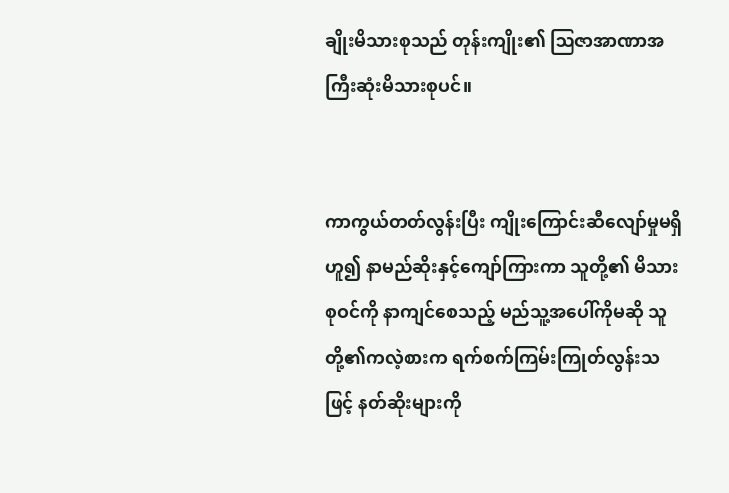ချိုးမိသားစုသည် တုန်းကျိုး၏ ဩဇာအာဏာအကြီးဆုံးမိသားစုပင်။


ကာကွယ်တတ်လွန်းပြီး ကျိုးကြောင်းဆီလျော်မှုမရှိဟူ၍ နာမည်ဆိုးနှင့်ကျော်ကြားကာ သူတို့၏ မိသားစုဝင်ကို နာကျင်စေသည့် မည်သူ့အပေါ်ကိုမဆို သူတို့၏ကလဲ့စားက ရက်စက်ကြမ်းကြုတ်လွန်းသဖြင့် နတ်ဆိုးများကို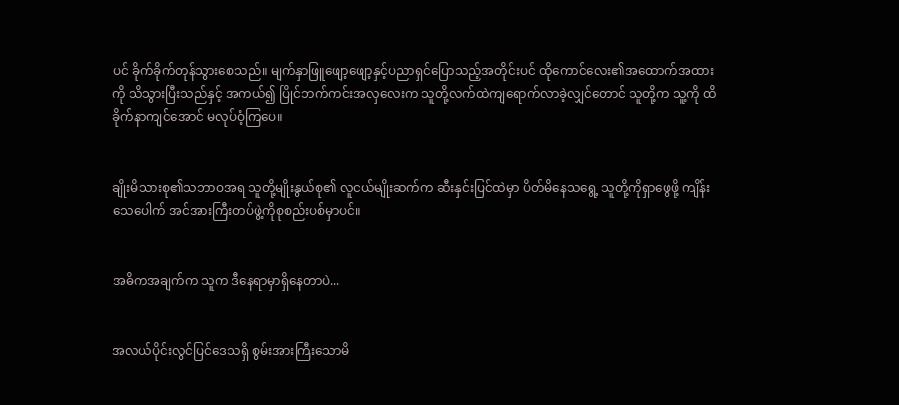ပင် ခိုက်ခိုက်တုန်သွားစေသည်။ မျက်နှာဖြူဖျော့ဖျော့နှင့်ပညာရှင်ပြောသည့်အတိုင်းပင် ထိုကောင်လေး၏အထောက်အထားကို သိသွားပြီးသည်နှင့် အကယ်၍ ပြိုင်ဘက်ကင်းအလှလေးက သူတို့လက်ထဲကျရောက်လာခဲ့လျှင်တောင် သူတို့က သူ့ကို ထိခိုက်နာကျင်အောင် မလုပ်ဝံ့ကြပေ။


ချိုးမိသားစု၏သဘာဝအရ သူတို့မျိုးနွယ်စု၏ လူငယ်မျိုးဆက်က ဆီးနှင်းပြင်ထဲမှာ ပိတ်မိနေသရွေ့ သူတို့ကိုရှာဖွေဖို့ ကျိန်းသေပေါက် အင်အားကြီးတပ်ဖွဲ့ကိုစုစည်းပစ်မှာပင်။


အဓိကအချက်က သူက ဒီနေရာမှာရှိနေတာပဲ...


အလယ်ပိုင်းလွင်ပြင်ဒေသရှိ စွမ်းအားကြီးသောမိ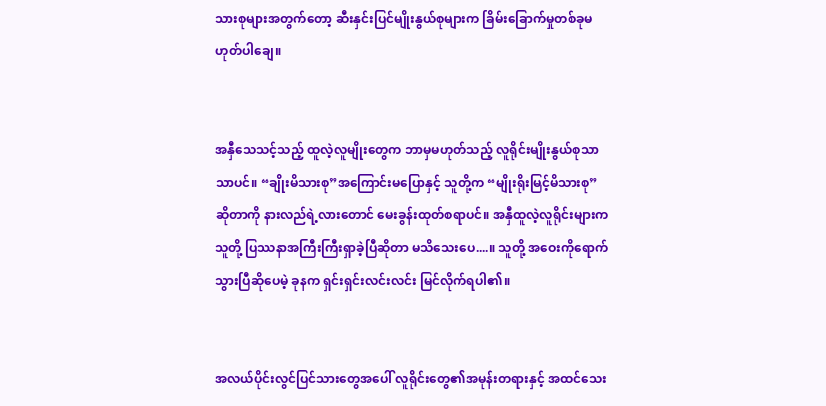သားစုများအတွက်တော့ ဆီးနှင်းပြင်မျိုးနွယ်စုများက ခြိမ်းခြောက်မှုတစ်ခုမဟုတ်ပါချေ။


အနှီသေသင့်သည့် ထူလဲ့လူမျိုးတွေက ဘာမှမဟုတ်သည့် လူရိုင်းမျိုးနွယ်စုသာသာပင်။ “ချိုးမိသားစု”အကြောင်းမပြောနှင့် သူတို့က “မျိုးရိုးမြင့်မိသားစု” ဆိုတာကို နားလည်ရဲ့လားတောင် မေးခွန်းထုတ်စရာပင်။ အနှီထူလဲ့လူရိုင်းများက သူတို့ ပြဿနာအကြီးကြီးရှာခဲ့ပြီဆိုတာ မသိသေးပေ....။ သူတို့ အဝေးကိုရောက်သွားပြီဆိုပေမဲ့ ခုနက ‌ရှင်းရှင်းလင်းလင်း မြင်လိုက်ရပါ၏။


အလယ်ပိုင်းလွင်ပြင်သားတွေအပေါ် လူရိုင်းတွေ၏အမုန်းတရားနှင့် အထင်သေး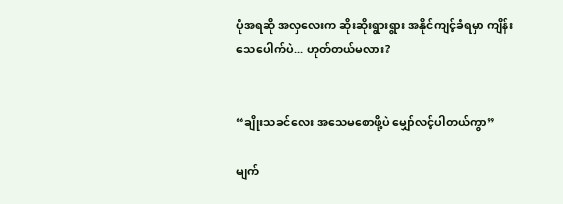ပုံအရဆို အလှလေးက ဆိုးဆိုးရွားရွား အနိုင်ကျင့်ခံရမှာ ကျိန်းသေပေါက်ပဲ... ဟုတ်တယ်မလား?


“ချိုးသခင်လေး အသေမစောဖို့ပဲ မျှော်လင့်ပါတယ်ကွာ”

မျက်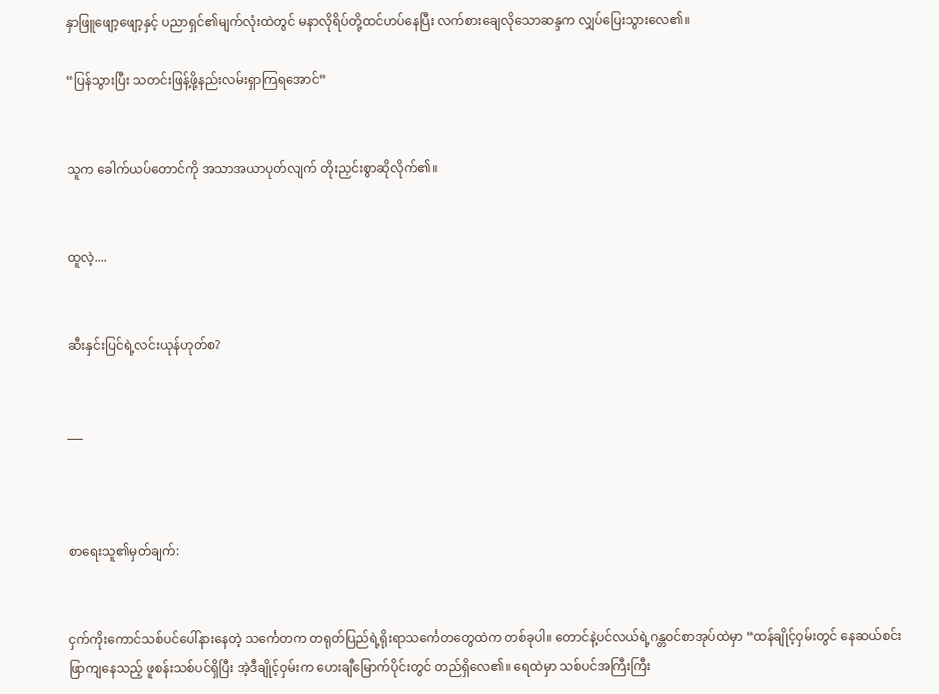နှာဖြူဖျော့ဖျော့နှင့် ပညာရှင်၏မျက်လုံးထဲတွင် မနာလိုရိပ်တို့ထင်ဟပ်နေပြီး လက်စားချေလိုသောဆန္ဒက လျှပ်ပြေးသွားလေ၏။

“ပြန်သွားပြီး သတင်းဖြန့်ဖို့နည်းလမ်းရှာကြရအောင်”


သူက ခေါက်ယပ်တောင်ကို အသာအယာပုတ်လျက် တိုးညှင်းစွာဆိုလိုက်၏။


ထူလဲ့....


ဆီးနှင်းပြင်ရဲ့လင်းယုန်ဟုတ်စ?


___



စာရေးသူ၏မှတ်ချက်:


ငှက်ကိုးကောင်သစ်ပင်ပေါ်နားနေတဲ့ သင်္ကေတက တရုတ်ပြည်ရဲ့ရိုးရာသင်္ကေတတွေထဲက တစ်ခုပါ။ တောင်နဲ့ပင်လယ်ရဲ့ဂန္တဝင်စာအုပ်ထဲမှာ “ထန်ချိုင့်ဝှမ်းတွင် နေဆယ်စင်းဖြာကျနေသည့် ဖူစန်းသစ်ပင်ရှိပြီး အဲ့ဒီချိုင့်ဝှမ်းက ဟေးချီမြောက်ပိုင်းတွင် တည်ရှိလေ၏။ ရေထဲမှာ သစ်ပင်အကြီးကြီး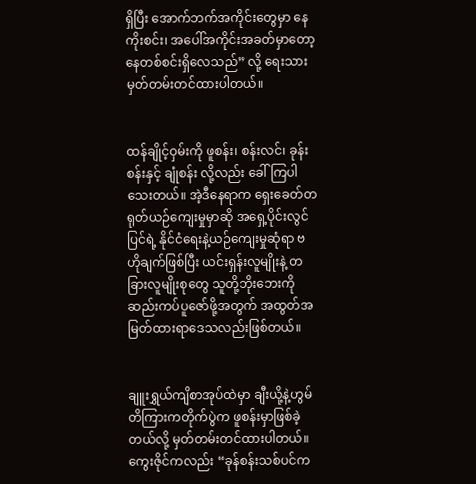ရှိပြီး အောက်ဘက်အကိုင်းတွေမှာ နေကိုးစင်း၊ အပေါ်အကိုင်းအခတ်မှာတော့ နေတစ်စင်းရှိလေသည်” လို့ ရေးသားမှတ်တမ်းတင်ထားပါတယ်။


ထန်ချိုင့်ဝှမ်းကို ဖူစန်း၊ စန်းလင်၊ ခုန်းစန်းနှင့် ချုံစန်း လို့လည်း ခေါ်ကြပါသေးတယ်။ အဲ့ဒီနေရာက ရှေးခေတ်တရုတ်ယဉ်ကျေးမှုမှာဆို အရှေ့ပိုင်းလွင်ပြင်ရဲ့ နိုင်ငံရေးနဲ့ယဉ်ကျေးမှုဆုံရာ ဗဟိုချက်ဖြစ်ပြီး ယင်းရှန်းလူမျိုးနဲ့ တခြားလူမျိုးစုတွေ သူတို့ဘိုးဘေးကို ဆည်းကပ်ပူဇော်ဖို့အတွက် အထွတ်အမြတ်ထားရာဒေသလည်းဖြစ်တယ်။


ချူးရွှယ်ကျိစာအုပ်ထဲမှာ ချီးယို့နဲ့ဟွမ်တိကြားကတိုက်ပွဲက ဖူစန်းမှာဖြစ်ခဲ့တယ်လို့ မှတ်တမ်းတင်ထားပါတယ်။ ကွေးဇိုင်ကလည်း “ခုန်စန်းသစ်ပင်က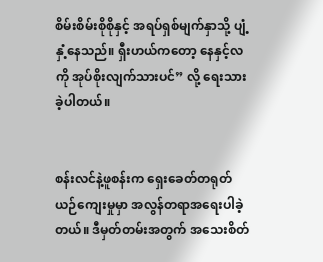စိမ်းစိမ်းစိုစိုနှင့် အရပ်ရှစ်မျက်နှာသို့ ပျံ့နှံ့နေသည်။ ရှီးဟယ်ကတော့ နေနှင့်လကို အုပ်စိုးလျက်သားပင်” လို့ ရေးသားခဲ့ပါတယ်။


စန်းလင်နဲ့ဖူစန်းက ရှေးခေတ်တရုတ်ယဉ်ကျေးမှုမှာ အလွန်တရာအရေးပါခဲ့တယ်။ ဒီမှတ်တမ်းအတွက် အသေးစိတ်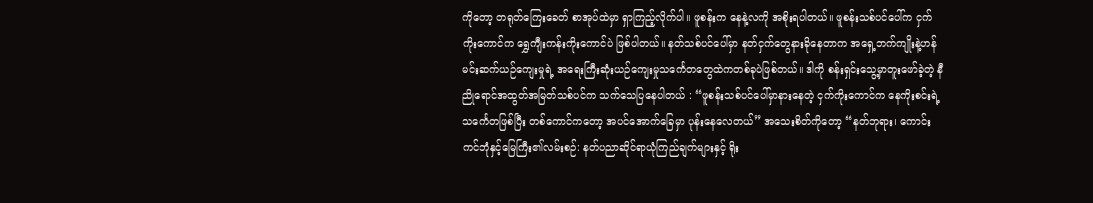ကိုတော့ တရုတ်ကြေးခေတ် စာအုပ်ထဲမှာ ရှာကြည့်လိုက်ပါ။ ဖူစန်းက နေနဲ့လကို အစိုးရပါတယ်။ ဖူစန်းသစ်ပင်ပေါ်က ငှက်ကိုးကောင်က ရွှေကျီးကန်းကိုးကောင်ပဲ ဖြစ်ပါတယ်။ နတ်သစ်ပင်ပေါ်မှာ နတ်ငှက်တွေနားခိုနေတာက အရှေ့ဘက်ကျိုးနဲ့ဟန်မင်းဆက်ယဉ်ကျေးမှုရဲ့ အရေးကြီးဆုံးယဉ်ကျေးမှုသင်္ကေတတွေထဲကတစ်ခုပဲဖြစ်တယ်။ ဒါကို စန်းရှင်းသွေ့မှာတူးဖော်ခဲ့တဲ့ နီညိုရောင်အထွတ်အမြတ်သစ်ပင်က သက်သေပြနေပါတယ် : “ဖူစန်းသစ်ပင်ပေါ်မှာနားနေတဲ့ ငှက်ကိုးကောင်က နေကိုးစင်းရဲ့သင်္ကေတဖြစ်ပြီး တစ်ကောင်ကတော့ အပင်အောက်ခြေမှာ ပုန်းနေလေတယ်” အသေးစိတ်ကိုတော့ “နတ်ဘုရား၊ ကောင်းကင်ဘုံနှင့်မြေကြီး၏လမ်းစဉ်: နတ်ပညာဆိုင်ရာယုံကြည်ချက်များနှင့် ရိုး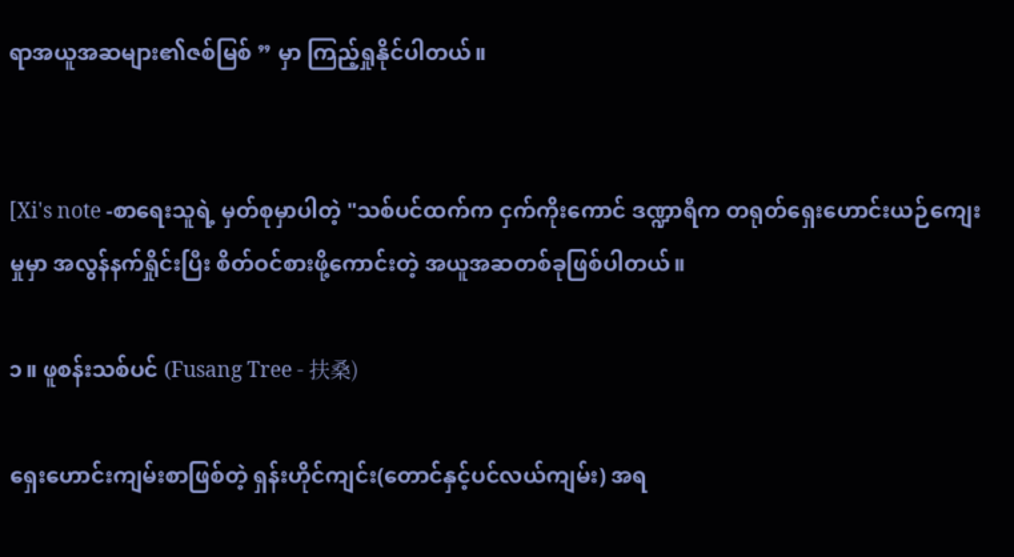ရာအယူအဆများ၏ဇစ်မြစ် ” မှာ ကြည့်ရှုနိုင်ပါတယ်။


[Xi's note -စာရေးသူရဲ့ မှတ်စုမှာပါတဲ့ "သစ်ပင်ထက်က ငှက်ကိုးကောင် ဒဏ္ဍာရီက တရုတ်ရှေးဟောင်းယဉ်ကျေးမှုမှာ အလွန်နက်ရှိုင်းပြီး စိတ်ဝင်စားဖို့ကောင်းတဲ့ အယူအဆတစ်ခုဖြစ်ပါတယ်။

၁။ ဖူစန်းသစ်ပင် (Fusang Tree - 扶桑)

ရှေးဟောင်းကျမ်းစာဖြစ်တဲ့ ရှန်းဟိုင်ကျင်း(တောင်နှင့်ပင်လယ်ကျမ်း) အရ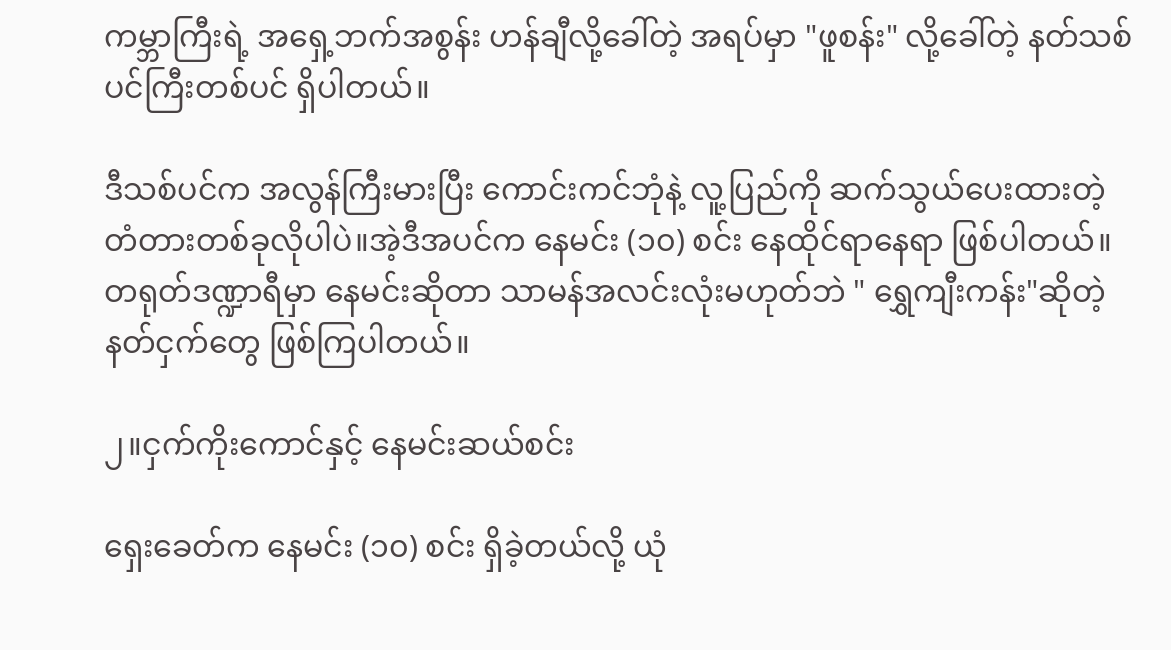ကမ္ဘာကြီးရဲ့ အရှေ့ဘက်အစွန်း ဟန်ချီလို့ခေါ်တဲ့ အရပ်မှာ "ဖူစန်း" လို့ခေါ်တဲ့ နတ်သစ်ပင်ကြီးတစ်ပင် ရှိပါတယ်။

ဒီသစ်ပင်က အလွန်ကြီးမားပြီး ကောင်းကင်ဘုံနဲ့ လူ့ပြည်ကို ဆက်သွယ်ပေးထားတဲ့ တံတားတစ်ခုလိုပါပဲ။အဲ့ဒီအပင်က နေမင်း (၁၀) စင်း နေထိုင်ရာနေရာ ဖြစ်ပါတယ်။ တရုတ်ဒဏ္ဍာရီမှာ နေမင်းဆိုတာ သာမန်အလင်းလုံးမဟုတ်ဘဲ " ရွှေကျီးကန်း"ဆိုတဲ့ နတ်ငှက်တွေ ဖြစ်ကြပါတယ်။

၂။ငှက်ကိုးကောင်နှင့် နေမင်းဆယ်စင်း

ရှေးခေတ်က နေမင်း (၁၀) စင်း ရှိခဲ့တယ်လို့ ယုံ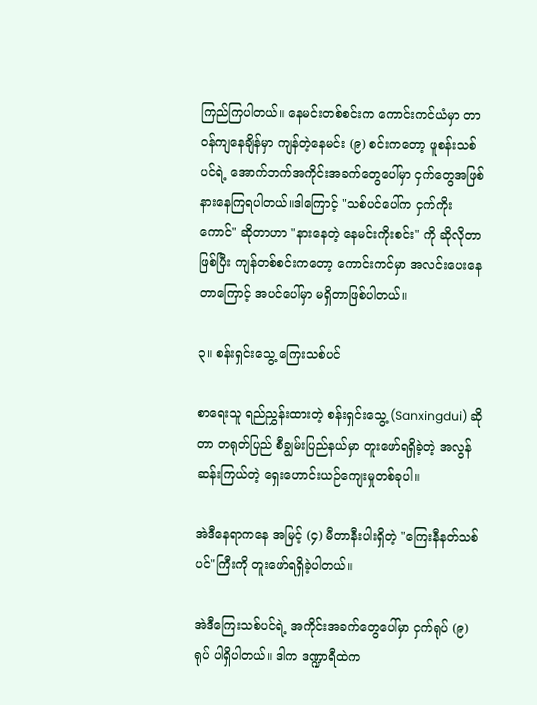ကြည်ကြပါတယ်။ နေမင်းတစ်စင်းက ကောင်းကင်ယံမှာ တာဝန်ကျနေချိန်မှာ ကျန်တဲ့နေမင်း (၉) စင်းကတော့ ဖူစန်းသစ်ပင်ရဲ့ အောက်ဘက်အကိုင်းအခက်တွေပေါ်မှာ ငှက်တွေအဖြစ် နားနေကြရပါတယ်။ဒါကြောင့် "သစ်ပင်ပေါ်က ငှက်ကိုးကောင်" ဆိုတာဟာ "နားနေတဲ့ နေမင်းကိုးစင်း" ကို ဆိုလိုတာဖြစ်ပြီး ကျန်တစ်စင်းကတော့ ကောင်းကင်မှာ အလင်းပေးနေတာကြောင့် အပင်ပေါ်မှာ မရှိတာဖြစ်ပါတယ်။

၃။ စန်းရှင်းသွေ့ ကြေးသစ်ပင်

စာရေးသူ ရည်ညွှန်းထားတဲ့ စန်းရှင်းသွေ့ (Sanxingdui) ဆိုတာ တရုတ်ပြည် စီချွမ်းပြည်နယ်မှာ တူးဖော်ရရှိခဲ့တဲ့ အလွန်ဆန်းကြယ်တဲ့ ရှေးဟောင်းယဉ်ကျေးမှုတစ်ခုပါ။

အဲဒီနေရာကနေ အမြင့် (၄) မီတာနီးပါးရှိတဲ့ "ကြေးနီနတ်သစ်ပင်"ကြီးကို တူးဖော်ရရှိခဲ့ပါတယ်။

အဲဒီကြေးသစ်ပင်ရဲ့ အကိုင်းအခက်တွေပေါ်မှာ ငှက်ရုပ် (၉) ရုပ် ပါရှိပါတယ်။ ဒါက ဒဏ္ဍာရီထဲက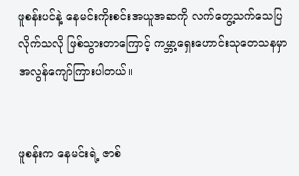ဖူစန်းပင်နဲ့ နေမင်းကိုးစင်းအယူအဆကို လက်တွေ့သက်သေပြလိုက်သလို ဖြစ်သွားတာကြောင့် ကမ္ဘာ့ရှေးဟောင်းသုတေသနမှာ အလွန်ကျော်ကြားပါတယ်။


ဖူစန်းက နေမင်းရဲ့ ဇာစ်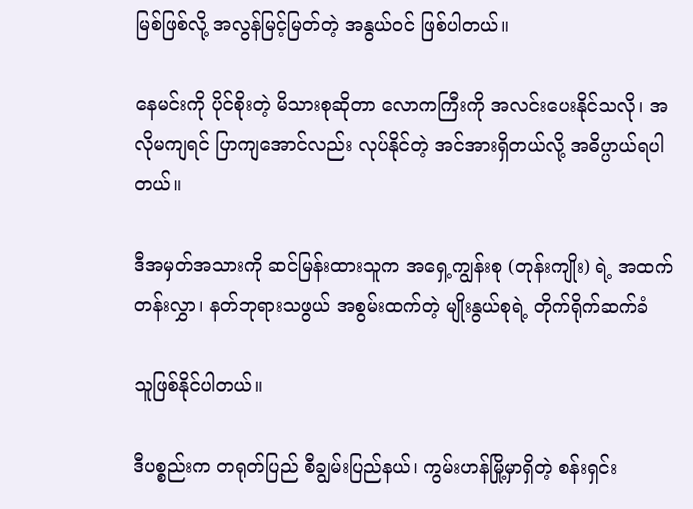မြစ်ဖြစ်လို့ အလွန်မြင့်မြတ်တဲ့ အနွယ်ဝင် ဖြစ်ပါတယ်။

နေမင်းကို ပိုင်စိုးတဲ့ မိသားစုဆိုတာ လောကကြီးကို အလင်းပေးနိုင်သလို၊ အလိုမကျရင် ပြာကျအောင်လည်း လုပ်နိုင်တဲ့ အင်အားရှိတယ်လို့ အဓိပ္ပာယ်ရပါတယ်။

ဒီအမှတ်အသားကို ဆင်မြန်းထားသူက အရှေ့ကျွန်းစု (တုန်းကျိုး) ရဲ့ အထက်တန်းလွှာ၊ နတ်ဘုရားသဖွယ် အစွမ်းထက်တဲ့ မျိုးနွယ်စုရဲ့ တိုက်ရိုက်ဆက်ခံ

သူဖြစ်နိုင်ပါတယ်။

ဒီပစ္စည်းက တရုတ်ပြည် စီချွမ်းပြည်နယ်၊ ကွမ်းဟန်မြို့မှာရှိတဲ့ စန်းရှင်း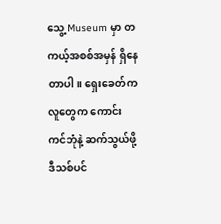သွေ့ Museum မှာ တကယ့်အစစ်အမှန် ရှိနေတာပါ။ ရှေးခေတ်က လူတွေက ကောင်းကင်ဘုံနဲ့ ဆက်သွယ်ဖို့ ဒီသစ်ပင်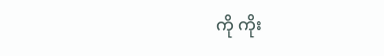ကို ကိုး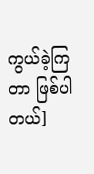ကွယ်ခဲ့ကြတာ ဖြစ်ပါတယ်]